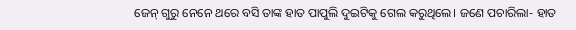ଜେନ୍ ଗୁରୁ ନେନେ‌ ଥରେ ବସି ତାଙ୍କ ହାତ ପାପୁଲି ଦୁଇଟିକୁ ଗେଲ କରୁଥିଲେ। ଜଣେ ପଚାରିଲା- ହାତ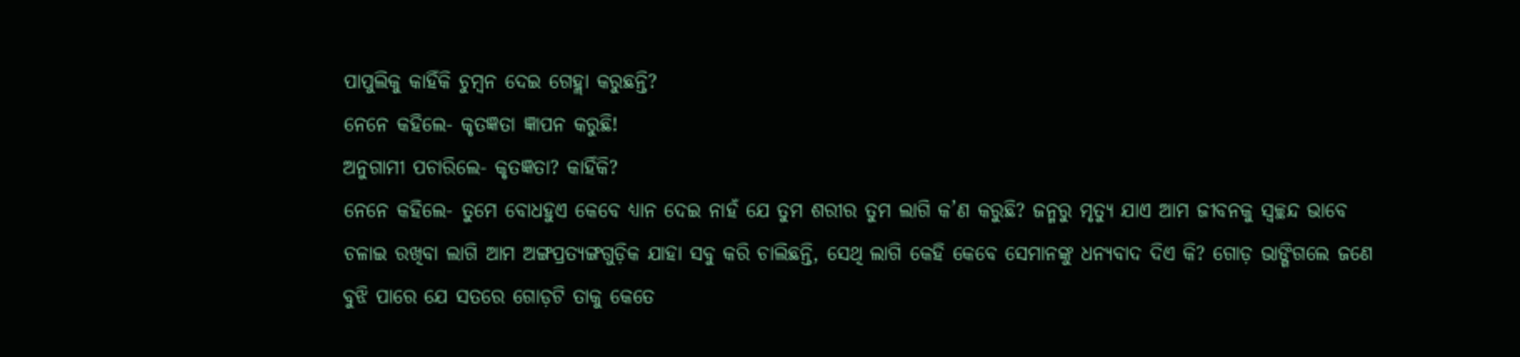ପାପୁଲିକୁ କାହିଁକି ଚୁମ୍ବନ ଦେଇ ଗେହ୍ଲା କରୁଛନ୍ତି?
ନେନେ କହିଲେ- କୃତଜ୍ଞତା ଜ୍ଞାପନ କରୁଛି!
ଅନୁଗାମୀ ପଚାରିଲେ- କୃତଜ୍ଞତା? କାହିଁକି?
ନେନେ କହିଲେ- ତୁମେ ବୋଧହୁଏ କେବେ ଧ୍ୟାନ ଦେଇ ନାହଁ ଯେ ତୁମ ଶରୀର ତୁମ ଲାଗି କ’ଣ କରୁଛି? ଜନ୍ମରୁ ମୃତ୍ୟୁ ଯାଏ ଆମ ଜୀବନକୁ ସ୍ବଚ୍ଛନ୍ଦ ଭାବେ ଚଳାଇ ରଖିବା ଲାଗି ଆମ ଅଙ୍ଗପ୍ରତ୍ୟଙ୍ଗଗୁଡ଼ିକ ଯାହା ସବୁ କରି ଚାଲିଛନ୍ତି, ସେଥି ଲାଗି କେହି କେବେ ସେମାନଙ୍କୁ ଧନ୍ୟବାଦ ଦିଏ କି? ଗୋଡ଼ ଭାଙ୍ଗିଗଲେ ଜଣେ ବୁଝି ପାରେ ଯେ ସତରେ ଗୋଡ଼ଟି ତାକୁ କେତେ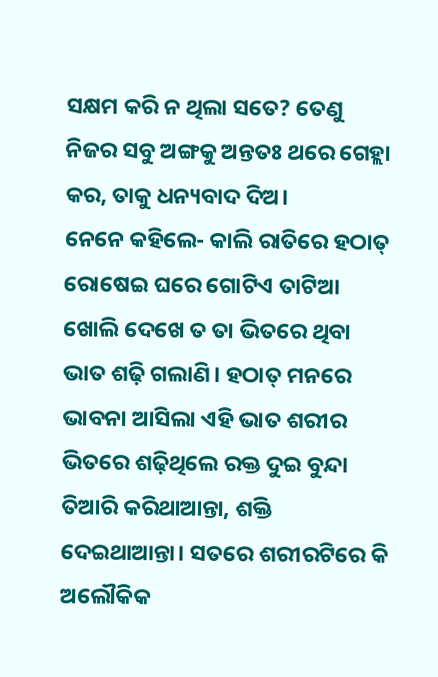ସକ୍ଷମ କରି ନ ଥିଲା ସତେ? ତେଣୁ ନିଜର ସବୁ ଅଙ୍ଗକୁ ଅନ୍ତତଃ ଥରେ ଗେହ୍ଲା କର, ତାକୁ ଧନ୍ୟବାଦ ଦିଅ।
ନେନେ କହିଲେ- କାଲି ରାତିରେ ହଠାତ୍‌ ରୋଷେଇ ଘରେ ଗୋଟିଏ ତାଟିଆ ଖୋଲି ଦେଖେ ତ ତା ଭିତରେ ଥିବା ଭାତ ଶଢ଼ି ଗଲାଣି। ହଠାତ୍‌ ମନରେ ଭାବନା ଆସିଲା ଏହି ଭାତ ଶରୀର ଭିତରେ ଶଢ଼ିଥିଲେ ରକ୍ତ ଦୁଇ ବୁନ୍ଦା ତିଆରି କରିଥାଆନ୍ତା, ଶକ୍ତି ଦେଇଥାଆନ୍ତା। ସତରେ ଶରୀରଟିରେ କି ଅଲୌକିକ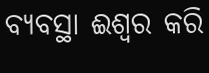ବ୍ୟବସ୍ଥା ଈଶ୍ବର କରି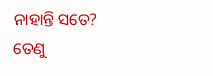ନାହାନ୍ତି ସତେ?
ତେଣୁ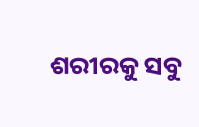ଶରୀରକୁ ସବୁ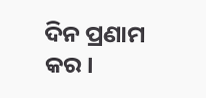ଦିନ ପ୍ରଣାମ କର।